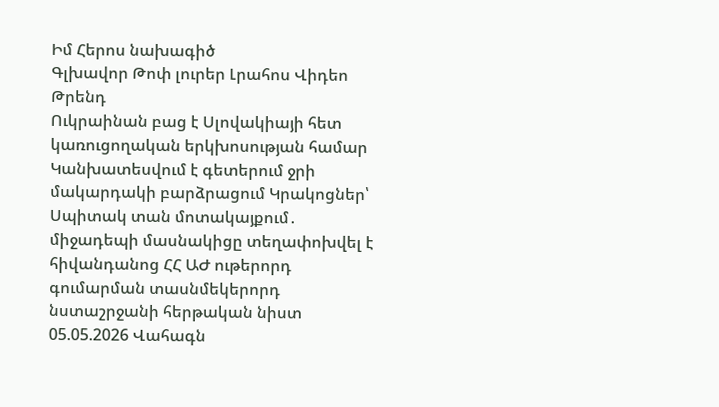Իմ Հերոս նախագիծ
Գլխավոր Թոփ լուրեր Լրահոս Վիդեո Թրենդ
Ուկրաինան բաց է Սլովակիայի հետ կառուցողական երկխոսության համար Կանխատեսվում է գետերում ջրի մակարդակի բարձրացում Կրակոցներ՝ Սպիտակ տան մոտակայքում․ միջադեպի մասնակիցը տեղափոխվել է հիվանդանոց ՀՀ ԱԺ ութերորդ գումարման տասնմեկերորդ նստաշրջանի հերթական նիստ 05.05.2026 Վահագն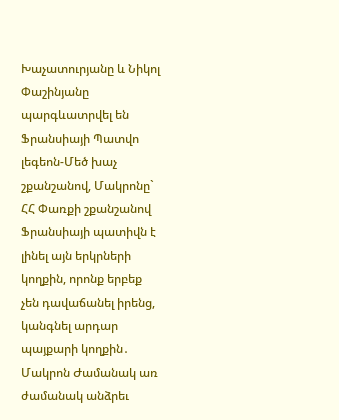Խաչատուրյանը և Նիկոլ Փաշինյանը պարգևատրվել են Ֆրանսիայի Պատվո լեգեոն-Մեծ խաչ շքանշանով, Մակրոնը` ՀՀ Փառքի շքանշանով Ֆրանսիայի պատիվն է լինել այն երկրների կողքին, որոնք երբեք չեն դավաճանել իրենց, կանգնել արդար պայքարի կողքին․ Մակրոն Ժամանակ առ ժամանակ անձրեւ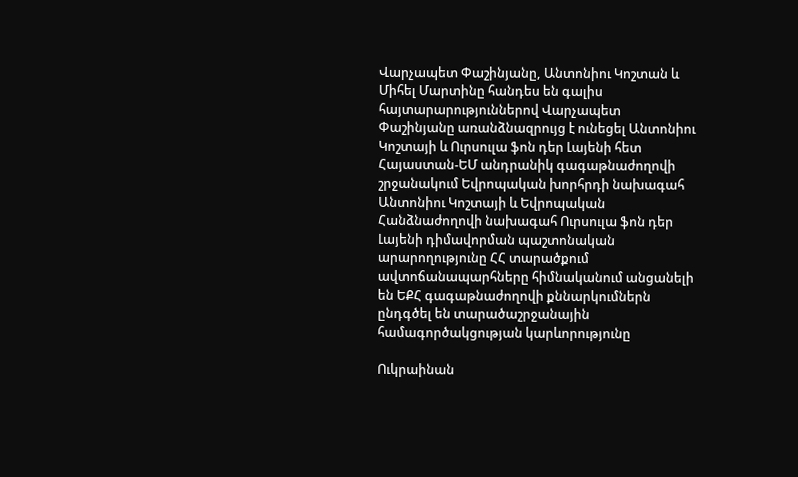Վարչապետ Փաշինյանը, Անտոնիու Կոշտան և Միհել Մարտինը հանդես են գալիս հայտարարություններով Վարչապետ Փաշինյանը առանձնազրույց է ունեցել Անտոնիու Կոշտայի և Ուրսուլա ֆոն դեր Լայենի հետ Հայաստան-ԵՄ անդրանիկ գագաթնաժողովի շրջանակում Եվրոպական խորհրդի նախագահ Անտոնիու Կոշտայի և Եվրոպական Հանձնաժողովի նախագահ Ուրսուլա ֆոն դեր Լայենի դիմավորման պաշտոնական արարողությունը ՀՀ տարածքում ավտոճանապարհները հիմնականում անցանելի են ԵՔՀ գագաթնաժողովի քննարկումներն ընդգծել են տարածաշրջանային համագործակցության կարևորությունը

Ուկրաինան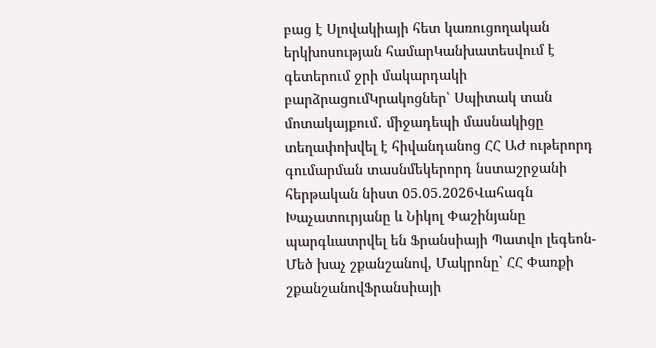բաց է Սլովակիայի հետ կառուցողական երկխոսության համարԿանխատեսվում է գետերում ջրի մակարդակի բարձրացումԿրակոցներ՝ Սպիտակ տան մոտակայքում․ միջադեպի մասնակիցը տեղափոխվել է հիվանդանոց ՀՀ ԱԺ ութերորդ գումարման տասնմեկերորդ նստաշրջանի հերթական նիստ 05.05.2026Վահագն Խաչատուրյանը և Նիկոլ Փաշինյանը պարգևատրվել են Ֆրանսիայի Պատվո լեգեոն-Մեծ խաչ շքանշանով, Մակրոնը` ՀՀ Փառքի շքանշանովՖրանսիայի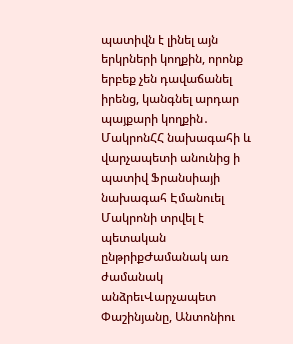պատիվն է լինել այն երկրների կողքին, որոնք երբեք չեն դավաճանել իրենց, կանգնել արդար պայքարի կողքին․ ՄակրոնՀՀ նախագահի և վարչապետի անունից ի պատիվ Ֆրանսիայի նախագահ Էմանուել Մակրոնի տրվել է պետական ընթրիքԺամանակ առ ժամանակ անձրեւՎարչապետ Փաշինյանը, Անտոնիու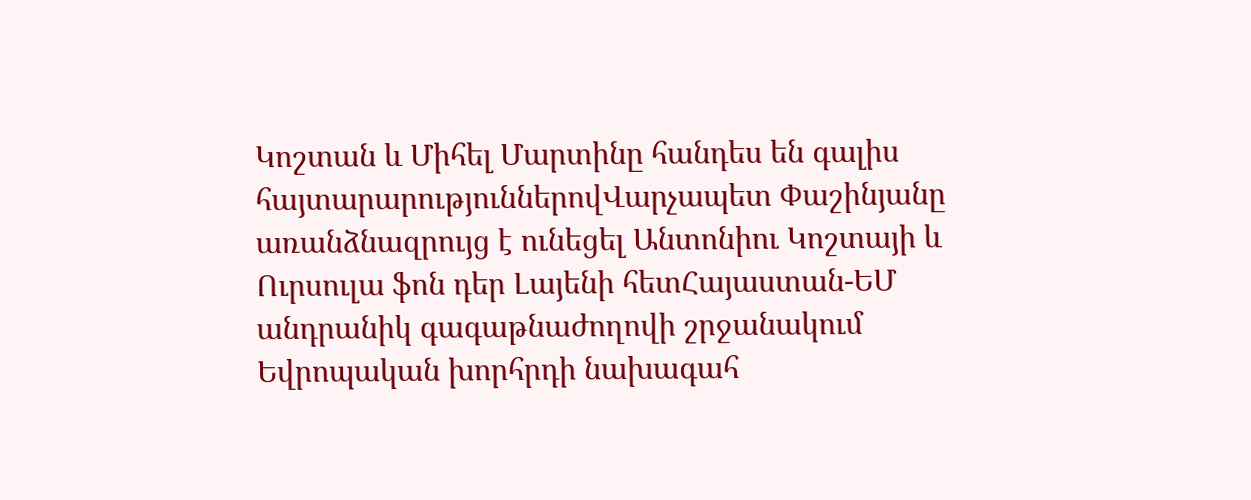Կոշտան և Միհել Մարտինը հանդես են գալիս հայտարարություններովՎարչապետ Փաշինյանը առանձնազրույց է ունեցել Անտոնիու Կոշտայի և Ուրսուլա ֆոն դեր Լայենի հետՀայաստան-ԵՄ անդրանիկ գագաթնաժողովի շրջանակում Եվրոպական խորհրդի նախագահ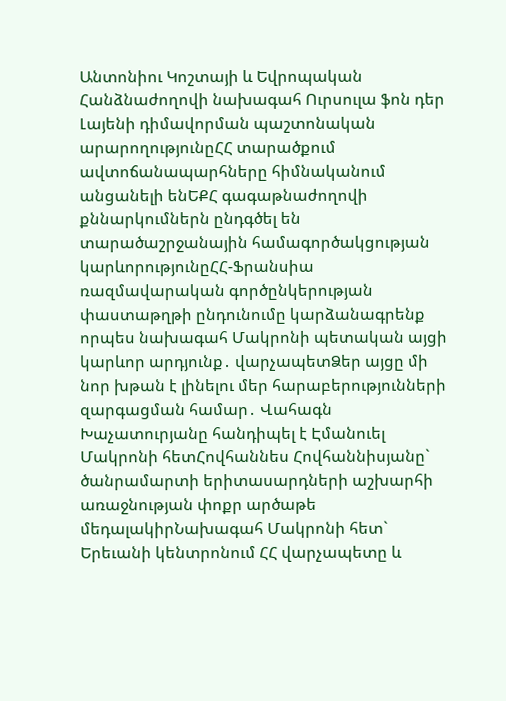Անտոնիու Կոշտայի և Եվրոպական Հանձնաժողովի նախագահ Ուրսուլա ֆոն դեր Լայենի դիմավորման պաշտոնական արարողությունըՀՀ տարածքում ավտոճանապարհները հիմնականում անցանելի ենԵՔՀ գագաթնաժողովի քննարկումներն ընդգծել են տարածաշրջանային համագործակցության կարևորությունըՀՀ-Ֆրանսիա ռազմավարական գործընկերության փաստաթղթի ընդունումը կարձանագրենք որպես նախագահ Մակրոնի պետական այցի կարևոր արդյունք․ վարչապետՁեր այցը մի նոր խթան է լինելու մեր հարաբերությունների զարգացման համար․ Վահագն Խաչատուրյանը հանդիպել է Էմանուել Մակրոնի հետՀովհաննես Հովհաննիսյանը` ծանրամարտի երիտասարդների աշխարհի առաջնության փոքր արծաթե մեդալակիրՆախագահ Մակրոնի հետ` Երեւանի կենտրոնում ՀՀ վարչապետը և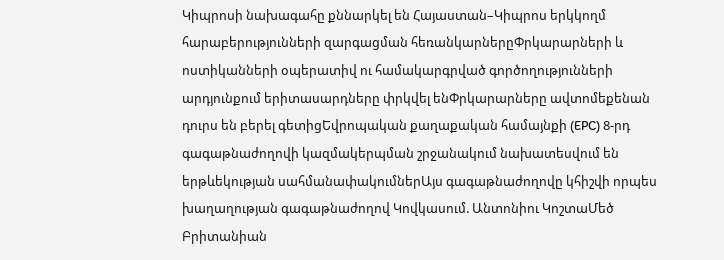Կիպրոսի նախագահը քննարկել են Հայաստան–Կիպրոս երկկողմ հարաբերությունների զարգացման հեռանկարներըՓրկարարների և ոստիկանների օպերատիվ ու համակարգրված գործողությունների արդյունքում երիտասարդները փրկվել ենՓրկարարները ավտոմեքենան դուրս են բերել գետիցԵվրոպական քաղաքական համայնքի (EPC) 8-րդ գագաթնաժողովի կազմակերպման շրջանակում նախատեսվում են երթևեկության սահմանափակումներԱյս գագաթնաժողովը կհիշվի որպես խաղաղության գագաթնաժողով Կովկասում. Անտոնիու ԿոշտաՄեծ Բրիտանիան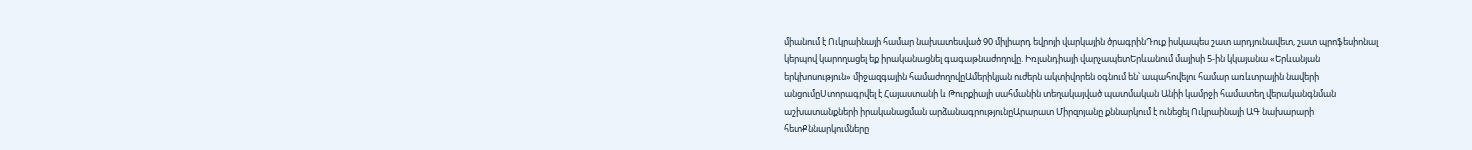միանում է Ուկրաինայի համար նախատեսված 90 միլիարդ եվրոյի վարկային ծրագրինԴուք իսկապես շատ արդյունավետ, շատ պրոֆեսիոնալ կերպով կարողացել եք իրականացնել գագաթնաժողովը. Իռլանդիայի վարչապետԵրևանում մայիսի 5-ին կկայանա «Երևանյան երկխոսություն» միջազգային համաժողովըԱմերիկյան ուժերն ակտիվորեն օգնում են՝ ապահովելու համար առևտրային նավերի անցումըՍտորագրվել է Հայաստանի և Թուրքիայի սահմանին տեղակայված պատմական Անիի կամրջի համատեղ վերականգնման աշխատանքների իրականացման արձանագրությունըԱրարատ Միրզոյանը քննարկում է ունեցել Ուկրաինայի ԱԳ նախարարի հետՔննարկումները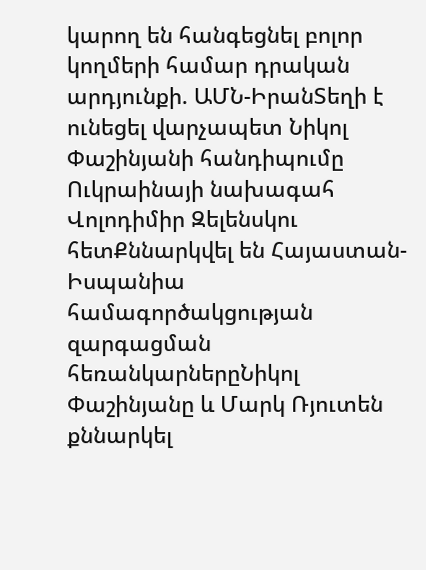կարող են հանգեցնել բոլոր կողմերի համար դրական արդյունքի. ԱՄՆ-ԻրանՏեղի է ունեցել վարչապետ Նիկոլ Փաշինյանի հանդիպումը Ուկրաինայի նախագահ Վոլոդիմիր Զելենսկու հետՔննարկվել են Հայաստան-Իսպանիա համագործակցության զարգացման հեռանկարներըՆիկոլ Փաշինյանը և Մարկ Ռյուտեն քննարկել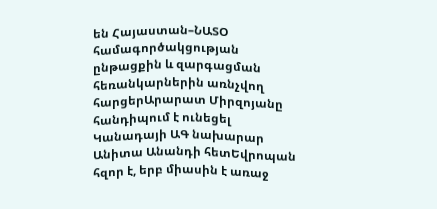են Հայաստան–ՆԱՏՕ համագործակցության ընթացքին և զարգացման հեռանկարներին առնչվող հարցերԱրարատ Միրզոյանը հանդիպում է ունեցել Կանադայի ԱԳ նախարար Անիտա Անանդի հետԵվրոպան հզոր է, երբ միասին է առաջ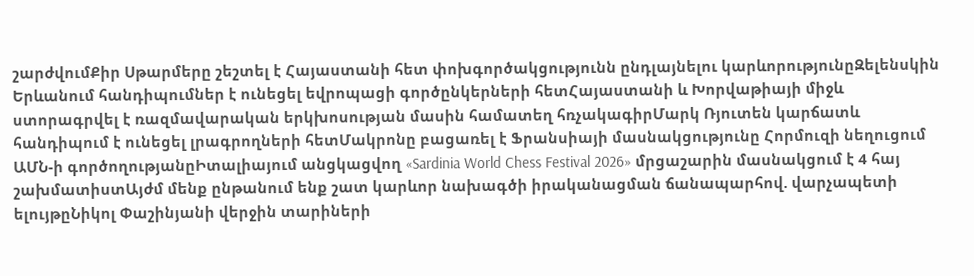շարժվումՔիր Սթարմերը շեշտել է Հայաստանի հետ փոխգործակցությունն ընդլայնելու կարևորությունըԶելենսկին Երևանում հանդիպումներ է ունեցել եվրոպացի գործընկերների հետՀայաստանի և Խորվաթիայի միջև ստորագրվել է ռազմավարական երկխոսության մասին համատեղ հռչակագիրՄարկ Ռյուտեն կարճատև հանդիպում է ունեցել լրագրողների հետՄակրոնը բացառել է Ֆրանսիայի մասնակցությունը Հորմուզի նեղուցում ԱՄՆ-ի գործողությանըԻտալիայում անցկացվող «Sardinia World Chess Festival 2026» մրցաշարին մասնակցում է 4 հայ շախմատիստԱյժմ մենք ընթանում ենք շատ կարևոր նախագծի իրականացման ճանապարհով. վարչապետի ելույթըՆիկոլ Փաշինյանի վերջին տարիների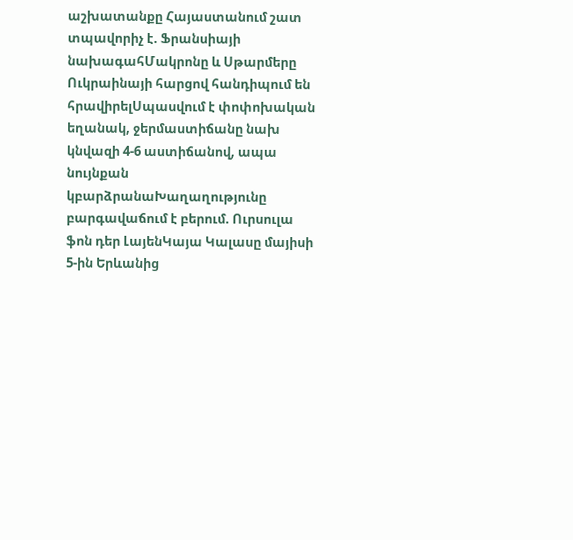աշխատանքը Հայաստանում շատ տպավորիչ է. Ֆրանսիայի նախագահՄակրոնը և Սթարմերը Ուկրաինայի հարցով հանդիպում են հրավիրելՍպասվում է փոփոխական եղանակ, ջերմաստիճանը նախ կնվազի 4-6 աստիճանով, ապա նույնքան կբարձրանաԽաղաղությունը բարգավաճում է բերում. Ուրսուլա ֆոն դեր ԼայենԿայա Կալասը մայիսի 5-ին Երևանից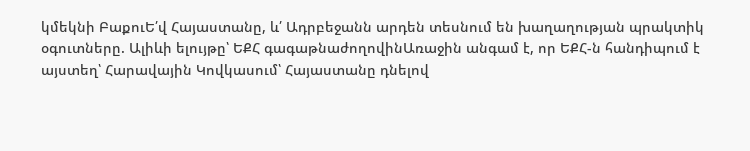կմեկնի ԲաքուԵ՛վ Հայաստանը, և՛ Ադրբեջանն արդեն տեսնում են խաղաղության պրակտիկ օգուտները. Ալիևի ելույթը՝ ԵՔՀ գագաթնաժողովինԱռաջին անգամ է, որ ԵՔՀ-ն հանդիպում է այստեղ՝ Հարավային Կովկասում՝ Հայաստանը դնելով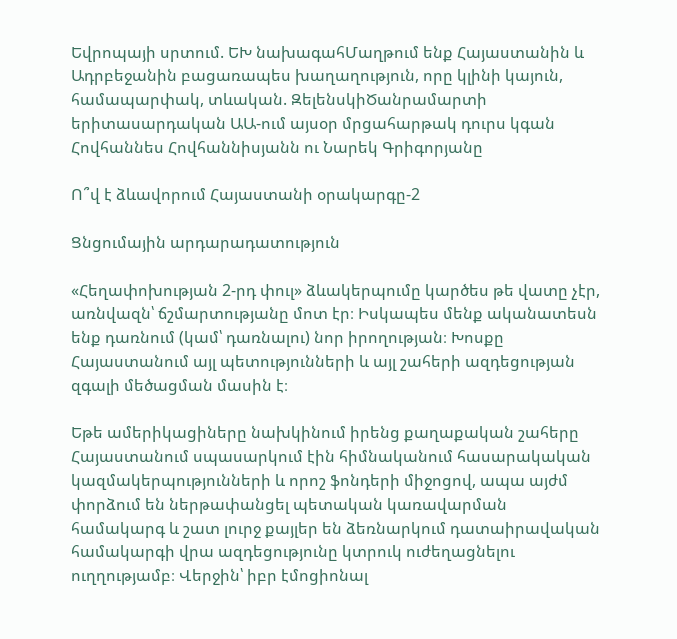Եվրոպայի սրտում. ԵԽ նախագահՄաղթում ենք Հայաստանին և Ադրբեջանին բացառապես խաղաղություն, որը կլինի կայուն, համապարփակ, տևական. ԶելենսկիԾանրամարտի երիտասարդական ԱԱ-ում այսօր մրցահարթակ դուրս կգան Հովհաննես Հովհաննիսյանն ու Նարեկ Գրիգորյանը

Ո՞վ է ձևավորում Հայաստանի օրակարգը-2

Ցնցումային արդարադատություն

«Հեղափոխության 2-րդ փուլ» ձևակերպումը կարծես թե վատը չէր, առնվազն՝ ճշմարտությանը մոտ էր։ Իսկապես մենք ականատեսն ենք դառնում (կամ՝ դառնալու) նոր իրողության։ Խոսքը Հայաստանում այլ պետությունների և այլ շահերի ազդեցության զգալի մեծացման մասին է։

Եթե ամերիկացիները նախկինում իրենց քաղաքական շահերը Հայաստանում սպասարկում էին հիմնականում հասարակական կազմակերպությունների և որոշ ֆոնդերի միջոցով, ապա այժմ փորձում են ներթափանցել պետական կառավարման համակարգ և շատ լուրջ քայլեր են ձեռնարկում դատաիրավական համակարգի վրա ազդեցությունը կտրուկ ուժեղացնելու ուղղությամբ։ Վերջին՝ իբր էմոցիոնալ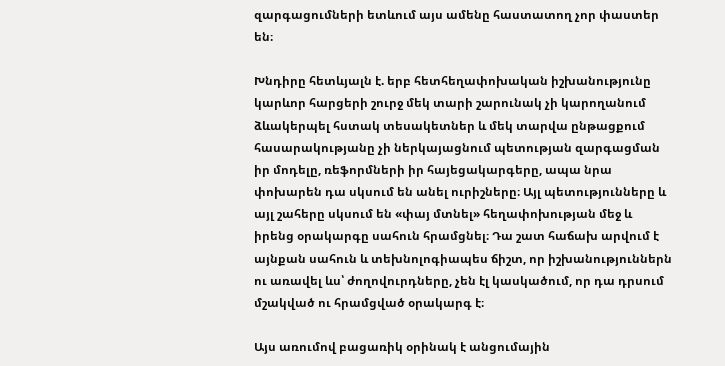զարգացումների ետևում այս ամենը հաստատող չոր փաստեր են։

Խնդիրը հետևյալն է. երբ հետհեղափոխական իշխանությունը կարևոր հարցերի շուրջ մեկ տարի շարունակ չի կարողանում ձևակերպել հստակ տեսակետներ և մեկ տարվա ընթացքում հասարակությանը չի ներկայացնում պետության զարգացման իր մոդելը, ռեֆորմների իր հայեցակարգերը, ապա նրա փոխարեն դա սկսում են անել ուրիշները։ Այլ պետությունները և այլ շահերը սկսում են «փայ մտնել» հեղափոխության մեջ և իրենց օրակարգը սահուն հրամցնել։ Դա շատ հաճախ արվում է այնքան սահուն և տեխնոլոգիապես ճիշտ, որ իշխանություններն ու առավել ևս՝ ժողովուրդները, չեն էլ կասկածում, որ դա դրսում մշակված ու հրամցված օրակարգ է։

Այս առումով բացառիկ օրինակ է անցումային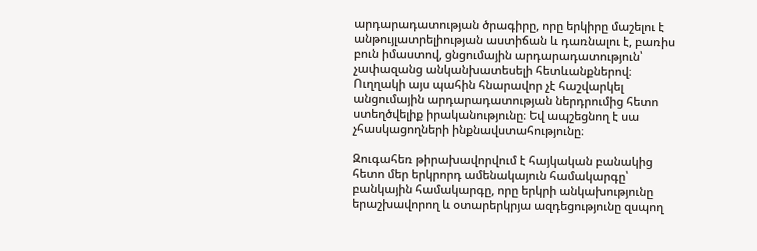արդարադատության ծրագիրը, որը երկիրը մաշելու է անթույլատրելիության աստիճան և դառնալու է, բառիս բուն իմաստով, ցնցումային արդարադատություն՝ չափազանց անկանխատեսելի հետևանքներով։ Ուղղակի այս պահին հնարավոր չէ հաշվարկել անցումային արդարադատության ներդրումից հետո ստեղծվելիք իրականությունը։ Եվ ապշեցնող է սա չհասկացողների ինքնավստահությունը։

Զուգահեռ թիրախավորվում է հայկական բանակից հետո մեր երկրորդ ամենակայուն համակարգը՝ բանկային համակարգը, որը երկրի անկախությունը երաշխավորող և օտարերկրյա ազդեցությունը զսպող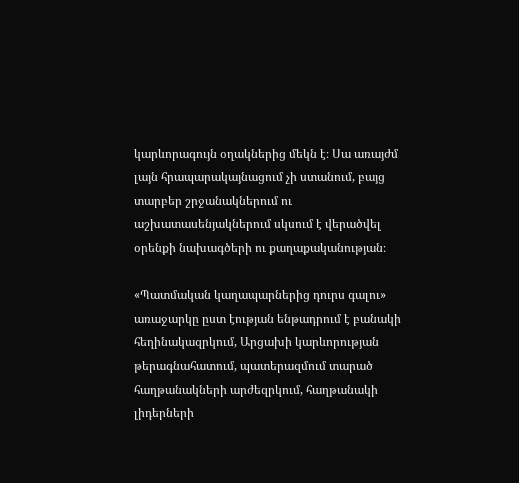կարևորագույն օղակներից մեկն է։ Սա առայժմ լայն հրապարակայնացում չի ստանում, բայց տարբեր շրջանակներում ու աշխատասենյակներում սկսում է վերածվել օրենքի նախագծերի ու քաղաքականության։

«Պատմական կաղապարներից դուրս գալու» առաջարկը ըստ էության ենթադրում է բանակի հեղինակազրկում, Արցախի կարևորության թերագնահատում, պատերազմում տարած հաղթանակների արժեզրկում, հաղթանակի լիդերների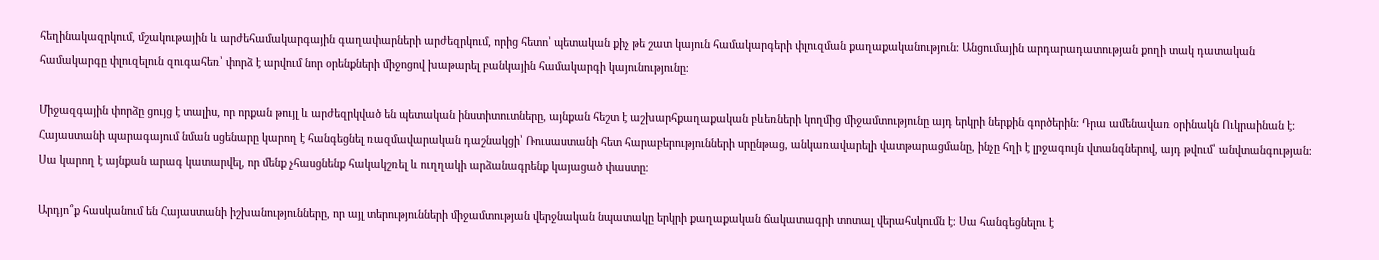հեղինակազրկում, մշակութային և արժեհամակարգային գաղափարների արժեզրկում, որից հետո՝ պետական քիչ թե շատ կայուն համակարգերի փլուզման քաղաքականություն։ Անցումային արդարադատության քողի տակ դատական համակարգը փլուզելուն զուգահեռ՝ փորձ է արվում նոր օրենքների միջոցով խաթարել բանկային համակարգի կայունությունը։

Միջազգային փորձը ցույց է տալիս, որ որքան թույլ և արժեզրկված են պետական ինստիտուտները, այնքան հեշտ է աշխարհքաղաքական բևեռների կողմից միջամտությունը այդ երկրի ներքին գործերին։ Դրա ամենավառ օրինակն Ուկրաինան է։ Հայաստանի պարագայում նման սցենարը կարող է հանգեցնել ռազմավարական դաշնակցի՝ Ռուսաստանի հետ հարաբերությունների սրընթաց, անկառավարելի վատթարացմանը, ինչը հղի է լրջագույն վտանգներով, այդ թվում՝ անվտանգության։ Սա կարող է այնքան արագ կատարվել, որ մենք չհասցնենք հակակշռել և ուղղակի արձանագրենք կայացած փաստը։

Արդյո՞ք հասկանում են Հայաստանի իշխանությունները, որ այլ տերությունների միջամտության վերջնական նպատակը երկրի քաղաքական ճակատագրի տոտալ վերահսկումն է։ Սա հանգեցնելու է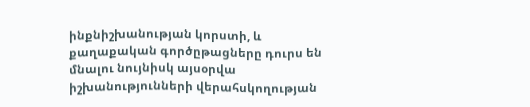ինքնիշխանության կորստի, և քաղաքական գործըթացները դուրս են մնալու նույնիսկ այսօրվա իշխանությունների վերահսկողության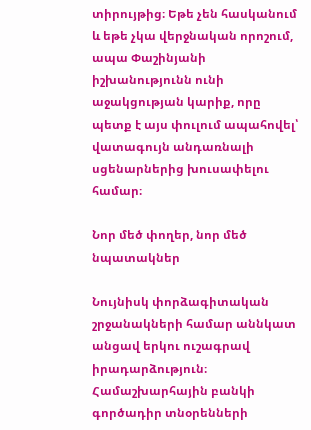տիրույթից։ Եթե չեն հասկանում և եթե չկա վերջնական որոշում, ապա Փաշինյանի իշխանությունն ունի աջակցության կարիք, որը պետք է այս փուլում ապահովել՝ վատագույն անդառնալի սցենարներից խուսափելու համար։

Նոր մեծ փողեր, նոր մեծ նպատակներ

Նույնիսկ փորձագիտական շրջանակների համար աննկատ անցավ երկու ուշագրավ իրադարձություն։ Համաշխարհային բանկի գործադիր տնօրենների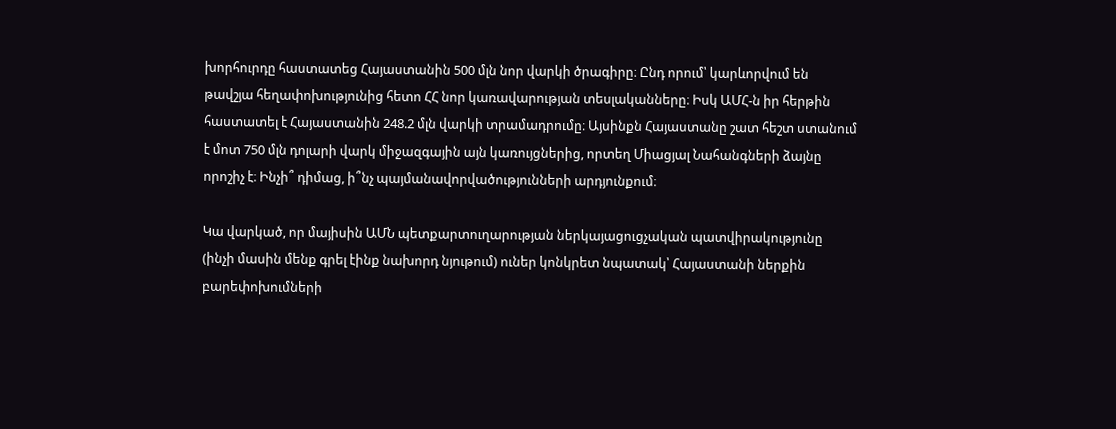խորհուրդը հաստատեց Հայաստանին 500 մլն նոր վարկի ծրագիրը։ Ընդ որում՝ կարևորվում են թավշյա հեղափոխությունից հետո ՀՀ նոր կառավարության տեսլականները։ Իսկ ԱՄՀ-ն իր հերթին հաստատել է Հայաստանին 248.2 մլն վարկի տրամադրումը։ Այսինքն Հայաստանը շատ հեշտ ստանում է մոտ 750 մլն դոլարի վարկ միջազգային այն կառույցներից, որտեղ Միացյալ Նահանգների ձայնը որոշիչ է։ Ինչի՞ դիմաց, ի՞նչ պայմանավորվածությունների արդյունքում։

Կա վարկած, որ մայիսին ԱՄՆ պետքարտուղարության ներկայացուցչական պատվիրակությունը (ինչի մասին մենք գրել էինք նախորդ նյութում) ուներ կոնկրետ նպատակ՝ Հայաստանի ներքին բարեփոխումների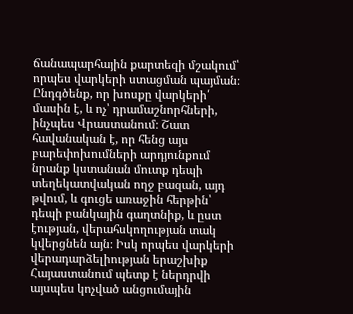ճանապարհային քարտեզի մշակում՝ որպես վարկերի ստացման պայման։ Ընդգծենք, որ խոսքը վարկերի՛ մասին է, և ոչ՝ դրամաշնորհների, ինչպես Վրաստանում։ Շատ հավանական է, որ հենց այս բարեփոխումների արդյունքում նրանք կստանան մուտք դեպի տեղեկատվական ողջ բազան, այդ թվում, և գուցե առաջին հերթին՝ դեպի բանկային գաղտնիք, և ըստ էության, վերահսկողության տակ կվերցնեն այն։ Իսկ որպես վարկերի վերադարձելիության երաշխիք Հայաստանում պետք է ներդրվի այսպես կոչված անցումային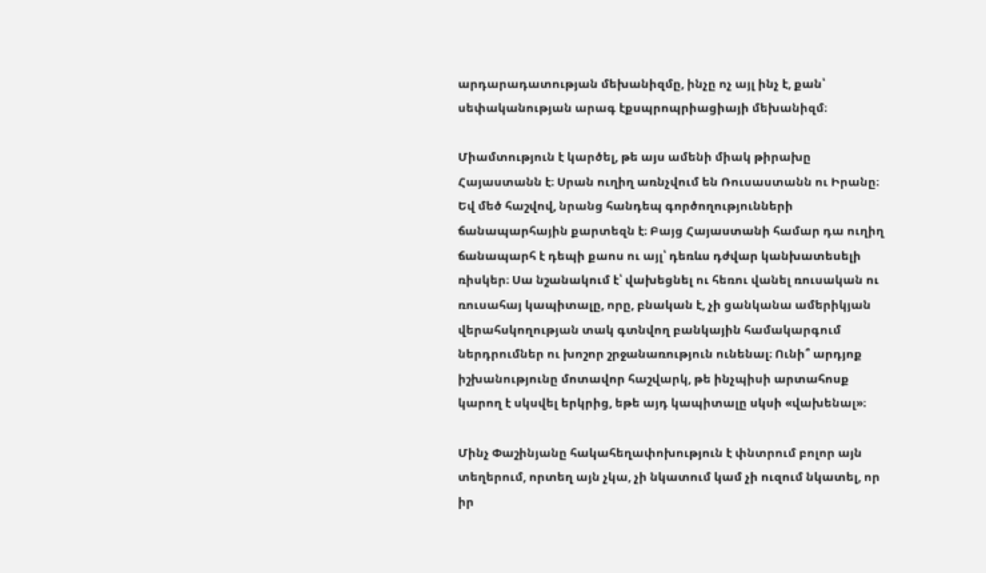արդարադատության մեխանիզմը, ինչը ոչ այլ ինչ է, քան՝ սեփականության արագ էքսպրոպրիացիայի մեխանիզմ։

Միամտություն է կարծել, թե այս ամենի միակ թիրախը Հայաստանն է։ Սրան ուղիղ առնչվում են Ռուսաստանն ու Իրանը։ Եվ մեծ հաշվով, նրանց հանդեպ գործողությունների ճանապարհային քարտեզն է։ Բայց Հայաստանի համար դա ուղիղ ճանապարհ է դեպի քաոս ու այլ՝ դեռևս դժվար կանխատեսելի ռիսկեր։ Սա նշանակում է՝ վախեցնել ու հեռու վանել ռուսական ու ռուսահայ կապիտալը, որը, բնական է, չի ցանկանա ամերիկյան վերահսկողության տակ գտնվող բանկային համակարգում ներդրումներ ու խոշոր շրջանառություն ունենալ։ Ունի՞ արդյոք իշխանությունը մոտավոր հաշվարկ, թե ինչպիսի արտահոսք կարող է սկսվել երկրից, եթե այդ կապիտալը սկսի «վախենալ»։

Մինչ Փաշինյանը հակահեղափոխություն է փնտրում բոլոր այն տեղերում, որտեղ այն չկա, չի նկատում կամ չի ուզում նկատել, որ իր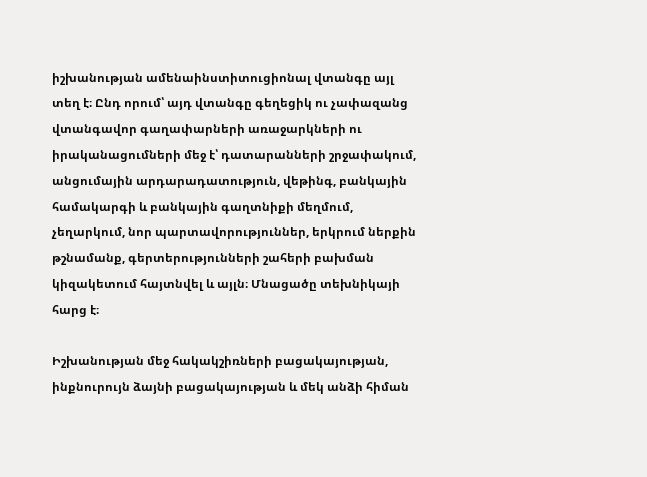իշխանության ամենաինստիտուցիոնալ վտանգը այլ տեղ է։ Ընդ որում՝ այդ վտանգը գեղեցիկ ու չափազանց վտանգավոր գաղափարների առաջարկների ու իրականացումների մեջ է՝ դատարանների շրջափակում, անցումային արդարադատություն, վեթինգ, բանկային համակարգի և բանկային գաղտնիքի մեղմում, չեղարկում, նոր պարտավորություններ, երկրում ներքին թշնամանք, գերտերությունների շահերի բախման կիզակետում հայտնվել և այլն։ Մնացածը տեխնիկայի հարց է։

Իշխանության մեջ հակակշիռների բացակայության, ինքնուրույն ձայնի բացակայության և մեկ անձի հիման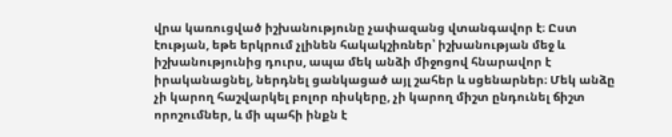վրա կառուցված իշխանությունը չափազանց վտանգավոր է։ Ըստ էության, եթե երկրում չլինեն հակակշիռներ՝ իշխանության մեջ և իշխանությունից դուրս, ապա մեկ անձի միջոցով հնարավոր է իրականացնել, ներդնել ցանկացած այլ շահեր և սցենարներ։ Մեկ անձը չի կարող հաշվարկել բոլոր ռիսկերը, չի կարող միշտ ընդունել ճիշտ որոշումներ, և մի պահի ինքն է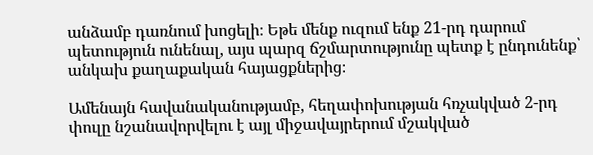անձամբ դառնում խոցելի։ Եթե մենք ուզում ենք 21-րդ դարում պետություն ունենալ, այս պարզ ճշմարտությունը պետք է ընդունենք՝ անկախ քաղաքական հայացքներից։

Ամենայն հավանականությամբ, հեղափոխության հռչակված 2-րդ փուլը նշանավորվելու է այլ միջավայրերում մշակված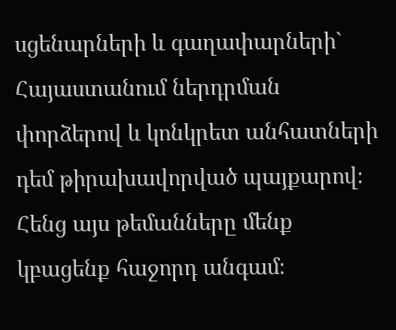սցենարների և գաղափարների` Հայաստանում ներդրման փորձերով և կոնկրետ անհատների դեմ թիրախավորված պայքարով։ Հենց այս թեմանները մենք կբացենք հաջորդ անգամ։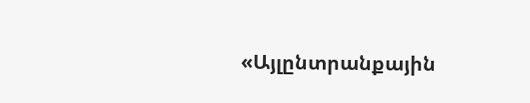«Այլընտրանքային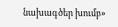նախագծեր խումբ»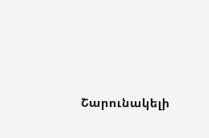Շարունակելի